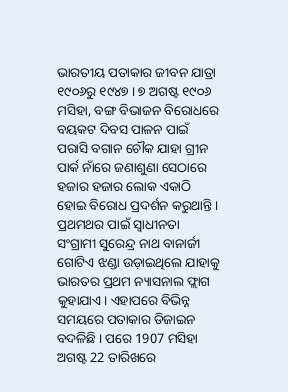ଭାରତୀୟ ପତାକାର ଜୀବନ ଯାତ୍ରା ୧୯୦୬ରୁ ୧୯୪୭ । ୭ ଅଗଷ୍ଟ ୧୯୦୬ ମସିହା, ବଙ୍ଗ ବିଭାଜନ ବିରୋଧରେ ବୟକଟ ଦିବସ ପାଳନ ପାଇଁ ପରାସି ବଗାନ ଚୌକ ଯାହା ଗ୍ରୀନ ପାର୍କ ନାଁରେ ଜଣାଶୁଣା ସେଠାରେ ହଜାର ହଜାର ଲୋକ ଏକାଠି ହୋଇ ବିରୋଧ ପ୍ରଦର୍ଶନ କରୁଥାନ୍ତି। ପ୍ରଥମଥର ପାଇଁ ସ୍ୱାଧୀନତା ସଂଗ୍ରାମୀ ସୁରେନ୍ଦ୍ର ନାଥ ବାନାର୍ଜୀ ଗୋଟିଏ ଝଣ୍ଡା ଉଡ଼ାଇଥିଲେ ଯାହାକୁ ଭାରତର ପ୍ରଥମ ନ୍ୟାସନାଲ ଫ୍ଲାଗ କୁହାଯାଏ। ଏହାପରେ ବିଭିନ୍ନ ସମୟରେ ପତାକାର ଡିଜାଇନ ବଦଳିଛି । ପରେ 1907 ମସିହା ଅଗଷ୍ଟ 22 ତାରିଖରେ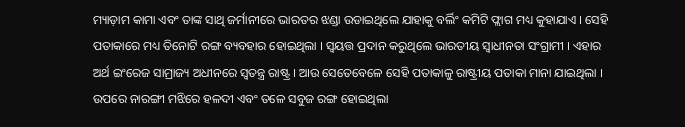ମ୍ୟାଡ଼ାମ କାମା ଏବଂ ତାଙ୍କ ସାଥି ଜର୍ମାନୀରେ ଭାରତର ଝଣ୍ଡା ଉଡାଇଥିଲେ ଯାହାକୁ ବର୍ଲିଂ କମିଟି ଫ୍ଲାଗ ମଧ୍ୟ କୁହାଯାଏ । ସେହି ପତାକାରେ ମଧ୍ୟ ତିନୋଟି ରଙ୍ଗ ବ୍ୟବହାର ହୋଇଥିଲା । ସ୍ୱୟତ୍ତ ପ୍ରଦାନ କରୁଥିଲେ ଭାରତୀୟ ସ୍ୱାଧୀନତା ସଂଗ୍ରାମୀ । ଏହାର ଅର୍ଥ ଇଂରେଜ ସାମ୍ରାଜ୍ୟ ଅଧୀନରେ ସ୍ୱତନ୍ତ୍ର ରାଷ୍ଟ୍ର । ଆଉ ସେତେବେଳେ ସେହି ପତାକାଳୁ ରାଷ୍ଟ୍ରୀୟ ପତାକା ମାନା ଯାଇଥିଲା । ଉପରେ ନାରଙ୍ଗୀ ମଝିରେ ହଳଦୀ ଏବଂ ତଳେ ସବୁଜ ରଙ୍ଗ ହୋଇଥିଲା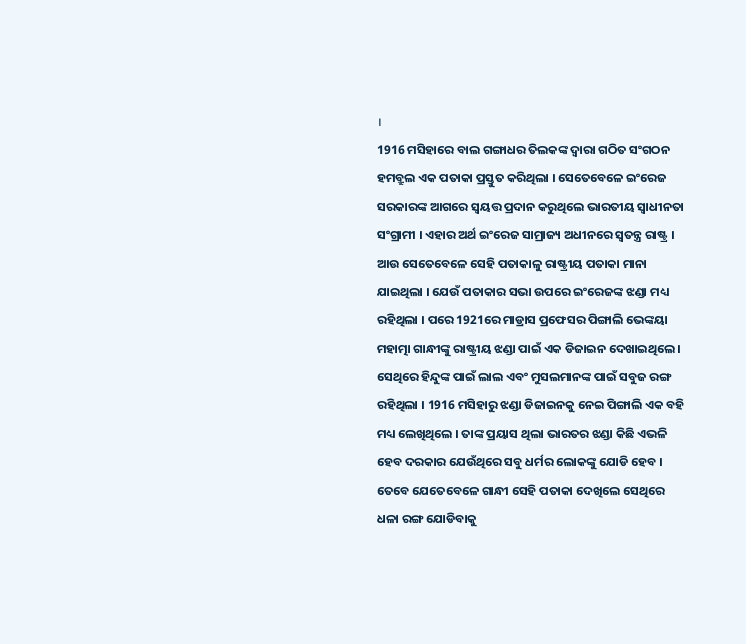।
1916 ମସିହାରେ ବାଲ ଗଙ୍ଗାଧର ତିଲକଙ୍କ ଦ୍ୱାରା ଗଠିତ ସଂଗଠନ ହମବ୍ରୁଲ ଏକ ପତାକା ପ୍ରସ୍ତୁତ କରିଥିଲା । ସେତେବେଳେ ଇଂରେଜ ସରକାରଙ୍କ ଆଗରେ ସ୍ୱୟତ୍ତ ପ୍ରଦାନ କରୁଥିଲେ ଭାରତୀୟ ସ୍ୱାଧୀନତା ସଂଗ୍ରାମୀ । ଏହାର ଅର୍ଥ ଇଂରେଜ ସାମ୍ରାଜ୍ୟ ଅଧୀନରେ ସ୍ୱତନ୍ତ୍ର ରାଷ୍ଟ୍ର । ଆଉ ସେତେବେଳେ ସେହି ପତାକାଳୁ ରାଷ୍ଟ୍ରୀୟ ପତାକା ମାନା ଯାଇଥିଲା । ଯେଉଁ ପତାକାର ସଭା ଉପରେ ଇଂରେଜଙ୍କ ଝଣ୍ଡା ମଧ୍ୟ ରହିଥିଲା । ପରେ 1921ରେ ମାଡ୍ରାସ ପ୍ରଫେସର ପିଙ୍ଗାଲି ଭେଙ୍କୟା ମହାତ୍ମା ଗାନ୍ଧୀଙ୍କୁ ରାଷ୍ଟ୍ରୀୟ ଝଣ୍ଡା ପାଇଁ ଏକ ଡିଜାଇନ ଦେଖାଇଥିଲେ । ସେଥିରେ ହିନ୍ଦୁଙ୍କ ପାଇଁ ଲାଲ ଏବଂ ମୁସଲମାନଙ୍କ ପାଇଁ ସବୁଜ ରଙ୍ଗ ରହିଥିଲା । 1916 ମସିହାରୁ ଝଣ୍ଡା ଡିଜାଇନକୁ ନେଇ ପିଙ୍ଗାଲି ଏକ ବହି ମଧ୍ୟ ଲେଖିଥିଲେ । ତାଙ୍କ ପ୍ରୟାସ ଥିଲା ଭାରତର ଝଣ୍ଡା କିଛି ଏଭଳି ହେବ ଦରକାର ଯେଉଁଥିରେ ସବୁ ଧର୍ମର ଲୋକଙ୍କୁ ଯୋଡି ହେବ ।
ତେବେ ଯେତେବେଳେ ଗାନ୍ଧୀ ସେହି ପତାକା ଦେଖିଲେ ସେଥିରେ ଧଳା ରଙ୍ଗ ଯୋଡିବାକୁ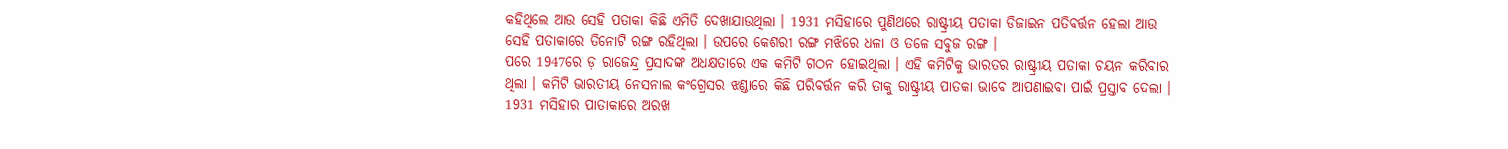କହିଥିଲେ ଆଉ ସେହି ପତାକା କିଛି ଏମିତି ଦେଖାଯାଉଥିଲା । 1931 ମସିହାରେ ପୁଣିଥରେ ରାଷ୍ଟ୍ରୀୟ ପତାକା ଡିଜାଇନ ପତିବର୍ତ୍ତନ ହେଲା ଆଉ ସେହି ପତାକାରେ ତିନୋଟି ରଙ୍ଗ ରହିଥିଲା । ଉପରେ କେଶରୀ ରଙ୍ଗ ମଝିରେ ଧଳା ଓ ତଳେ ସବୁଜ ରଙ୍ଗ ।
ପରେ 1947ରେ ଡ଼ ରାଜେନ୍ଦ୍ର ପ୍ରସାଦଙ୍କ ଅଧକ୍ଷତାରେ ଏକ କମିଟି ଗଠନ ହୋଇଥିଲା । ଏହି କମିଟିକୁ ଭାରତର ରାଷ୍ଟ୍ରୀୟ ପତାକା ଚୟନ କରିବାର ଥିଲା । କମିଟି ଭାରତୀୟ ନେସନାଲ କଂଗ୍ରେସର ଝଣ୍ଡାରେ କିଛି ପରିବର୍ତ୍ତନ କରି ତାକୁ ରାଷ୍ଟ୍ରୀୟ ପାତକା ଭାବେ ଆପଣାଇବା ପାଇଁ ପ୍ରସ୍ତାବ ଦେଲା । 1931 ମସିହାର ପାତାକାରେ ଅରଖ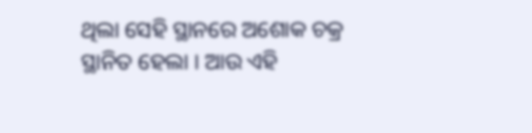ଥିଲା ସେହି ସ୍ଥାନରେ ଅଶୋକ ଚକ୍ର ସ୍ଥାନିତ ହେଲା । ଆଉ ଏହି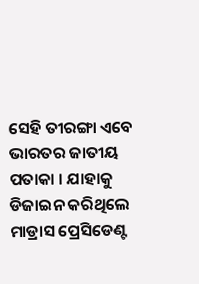ସେହି ତୀରଙ୍ଗା ଏବେ ଭାରତର ଜାତୀୟ ପତାକା । ଯାହାକୁ ଡିଜାଇନ କରିଥିଲେ ମାଡ୍ରାସ ପ୍ରେସିଡେଣ୍ଟ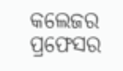କଲେଜର ପ୍ରଫେସର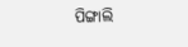ପିଙ୍ଗାଲି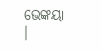ଭେଙ୍କୟା ।